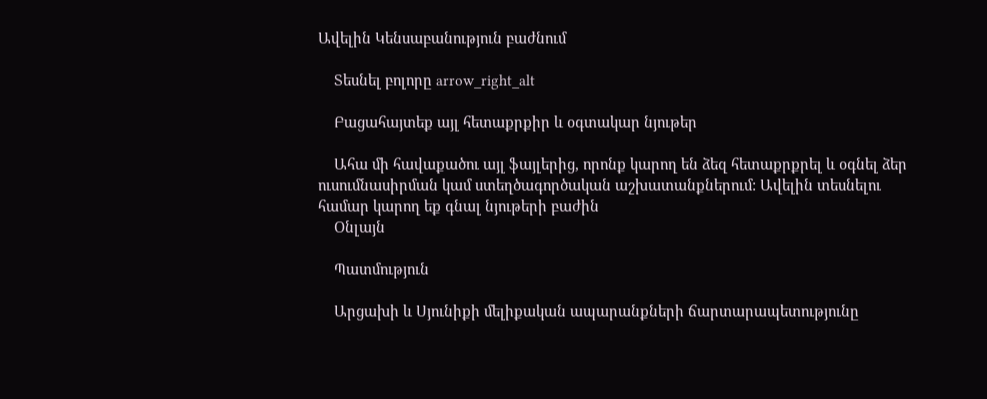Ավելին Կենսաբանություն բաժնում

    Տեսնել բոլորը arrow_right_alt

    Բացահայտեք այլ հետաքրքիր և օգտակար նյութեր

    Ահա մի հավաքածու այլ ֆայլերից, որոնք կարող են ձեզ հետաքրքրել և օգնել ձեր ուսումնասիրման կամ ստեղծագործական աշխատանքներում: Ավելին տեսնելու համար կարող եք գնալ նյութերի բաժին
    Օնլայն

    Պատմություն

    Արցախի և Սյունիքի մելիքական ապարանքների ճարտարապետությունը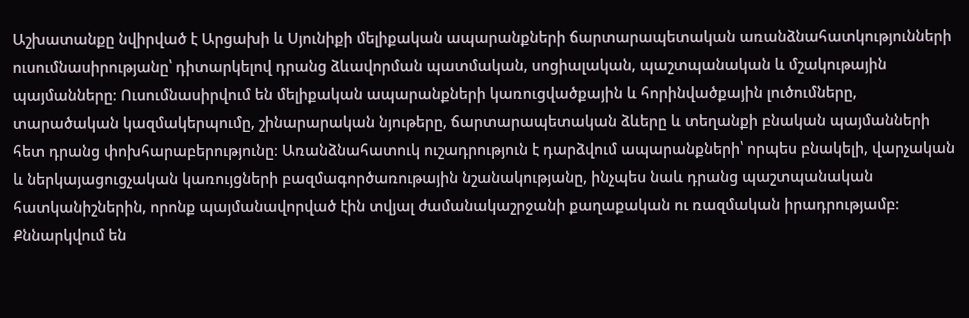Աշխատանքը նվիրված է Արցախի և Սյունիքի մելիքական ապարանքների ճարտարապետական առանձնահատկությունների ուսումնասիրությանը՝ դիտարկելով դրանց ձևավորման պատմական, սոցիալական, պաշտպանական և մշակութային պայմանները։ Ուսումնասիրվում են մելիքական ապարանքների կառուցվածքային և հորինվածքային լուծումները, տարածական կազմակերպումը, շինարարական նյութերը, ճարտարապետական ձևերը և տեղանքի բնական պայմանների հետ դրանց փոխհարաբերությունը։ Առանձնահատուկ ուշադրություն է դարձվում ապարանքների՝ որպես բնակելի, վարչական և ներկայացուցչական կառույցների բազմագործառութային նշանակությանը, ինչպես նաև դրանց պաշտպանական հատկանիշներին, որոնք պայմանավորված էին տվյալ ժամանակաշրջանի քաղաքական ու ռազմական իրադրությամբ։ Քննարկվում են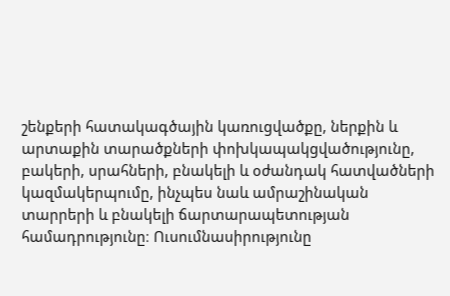շենքերի հատակագծային կառուցվածքը, ներքին և արտաքին տարածքների փոխկապակցվածությունը, բակերի, սրահների, բնակելի և օժանդակ հատվածների կազմակերպումը, ինչպես նաև ամրաշինական տարրերի և բնակելի ճարտարապետության համադրությունը։ Ուսումնասիրությունը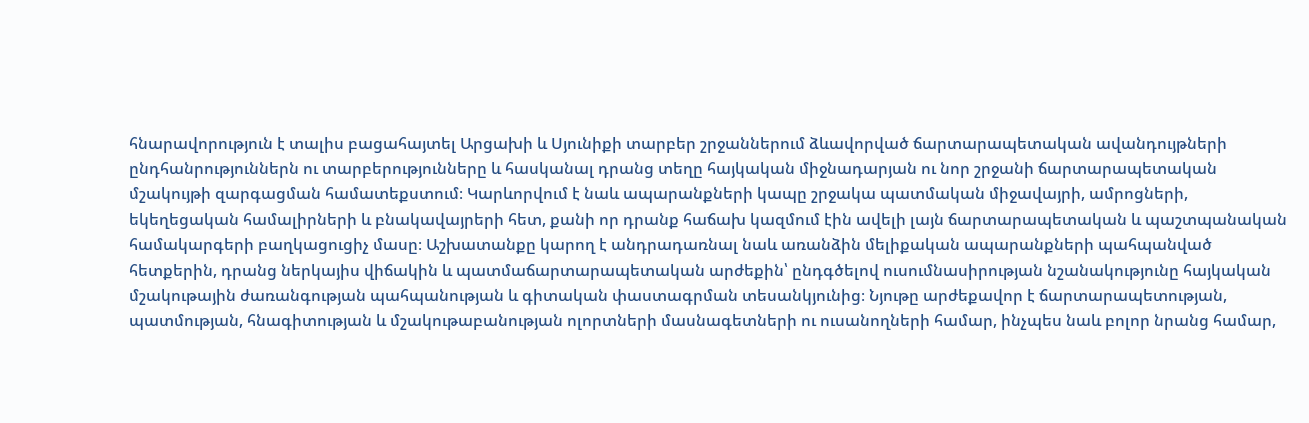հնարավորություն է տալիս բացահայտել Արցախի և Սյունիքի տարբեր շրջաններում ձևավորված ճարտարապետական ավանդույթների ընդհանրություններն ու տարբերությունները և հասկանալ դրանց տեղը հայկական միջնադարյան ու նոր շրջանի ճարտարապետական մշակույթի զարգացման համատեքստում։ Կարևորվում է նաև ապարանքների կապը շրջակա պատմական միջավայրի, ամրոցների, եկեղեցական համալիրների և բնակավայրերի հետ, քանի որ դրանք հաճախ կազմում էին ավելի լայն ճարտարապետական և պաշտպանական համակարգերի բաղկացուցիչ մասը։ Աշխատանքը կարող է անդրադառնալ նաև առանձին մելիքական ապարանքների պահպանված հետքերին, դրանց ներկայիս վիճակին և պատմաճարտարապետական արժեքին՝ ընդգծելով ուսումնասիրության նշանակությունը հայկական մշակութային ժառանգության պահպանության և գիտական փաստագրման տեսանկյունից։ Նյութը արժեքավոր է ճարտարապետության, պատմության, հնագիտության և մշակութաբանության ոլորտների մասնագետների ու ուսանողների համար, ինչպես նաև բոլոր նրանց համար,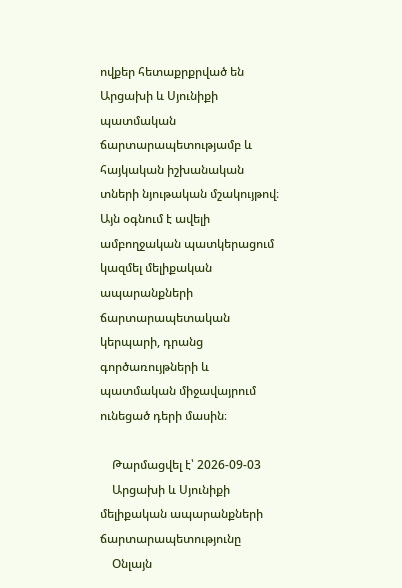ովքեր հետաքրքրված են Արցախի և Սյունիքի պատմական ճարտարապետությամբ և հայկական իշխանական տների նյութական մշակույթով։ Այն օգնում է ավելի ամբողջական պատկերացում կազմել մելիքական ապարանքների ճարտարապետական կերպարի, դրանց գործառույթների և պատմական միջավայրում ունեցած դերի մասին։

    Թարմացվել է՝ 2026-09-03
    Արցախի և Սյունիքի մելիքական ապարանքների ճարտարապետությունը
    Օնլայն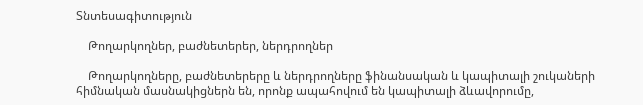Տնտեսագիտություն

    Թողարկողներ, բաժնետերեր, ներդրողներ

    Թողարկողները, բաժնետերերը և ներդրողները ֆինանսական և կապիտալի շուկաների հիմնական մասնակիցներն են, որոնք ապահովում են կապիտալի ձևավորումը,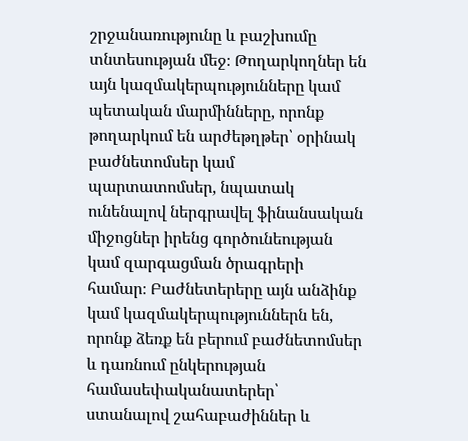շրջանառությունը և բաշխումը տնտեսության մեջ։ Թողարկողներ են այն կազմակերպությունները կամ պետական մարմինները, որոնք թողարկում են արժեթղթեր՝ օրինակ բաժնետոմսեր կամ պարտատոմսեր, նպատակ ունենալով ներգրավել ֆինանսական միջոցներ իրենց գործունեության կամ զարգացման ծրագրերի համար։ Բաժնետերերը այն անձինք կամ կազմակերպություններն են, որոնք ձեռք են բերում բաժնետոմսեր և դառնում ընկերության համասեփականատերեր՝ ստանալով շահաբաժիններ և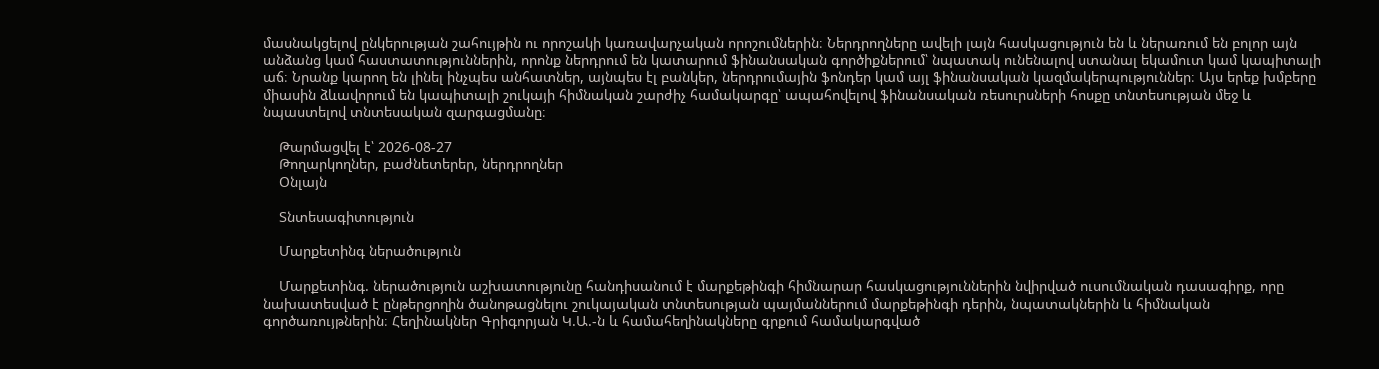մասնակցելով ընկերության շահույթին ու որոշակի կառավարչական որոշումներին։ Ներդրողները ավելի լայն հասկացություն են և ներառում են բոլոր այն անձանց կամ հաստատություններին, որոնք ներդրում են կատարում ֆինանսական գործիքներում՝ նպատակ ունենալով ստանալ եկամուտ կամ կապիտալի աճ։ Նրանք կարող են լինել ինչպես անհատներ, այնպես էլ բանկեր, ներդրումային ֆոնդեր կամ այլ ֆինանսական կազմակերպություններ։ Այս երեք խմբերը միասին ձևավորում են կապիտալի շուկայի հիմնական շարժիչ համակարգը՝ ապահովելով ֆինանսական ռեսուրսների հոսքը տնտեսության մեջ և նպաստելով տնտեսական զարգացմանը։

    Թարմացվել է՝ 2026-08-27
    Թողարկողներ, բաժնետերեր, ներդրողներ
    Օնլայն

    Տնտեսագիտություն

    Մարքետինգ ներածություն

    Մարքետինգ. ներածություն աշխատությունը հանդիսանում է մարքեթինգի հիմնարար հասկացություններին նվիրված ուսումնական դասագիրք, որը նախատեսված է ընթերցողին ծանոթացնելու շուկայական տնտեսության պայմաններում մարքեթինգի դերին, նպատակներին և հիմնական գործառույթներին։ Հեղինակներ Գրիգորյան Կ.Ա.-ն և համահեղինակները գրքում համակարգված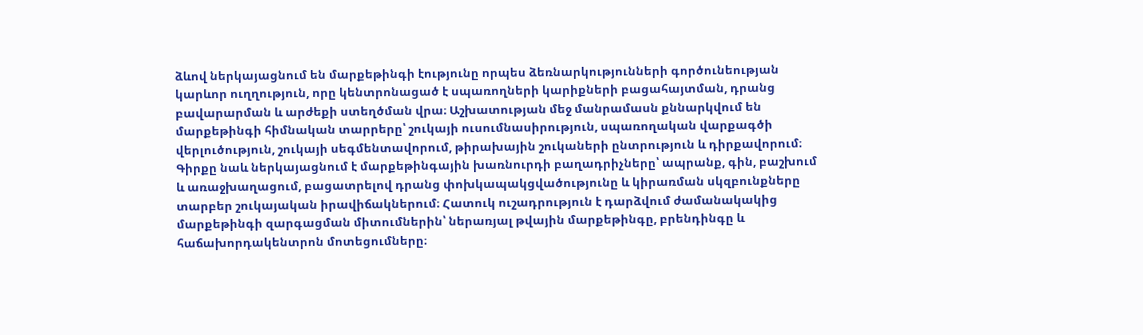ձևով ներկայացնում են մարքեթինգի էությունը որպես ձեռնարկությունների գործունեության կարևոր ուղղություն, որը կենտրոնացած է սպառողների կարիքների բացահայտման, դրանց բավարարման և արժեքի ստեղծման վրա։ Աշխատության մեջ մանրամասն քննարկվում են մարքեթինգի հիմնական տարրերը՝ շուկայի ուսումնասիրություն, սպառողական վարքագծի վերլուծություն, շուկայի սեգմենտավորում, թիրախային շուկաների ընտրություն և դիրքավորում։ Գիրքը նաև ներկայացնում է մարքեթինգային խառնուրդի բաղադրիչները՝ ապրանք, գին, բաշխում և առաջխաղացում, բացատրելով դրանց փոխկապակցվածությունը և կիրառման սկզբունքները տարբեր շուկայական իրավիճակներում։ Հատուկ ուշադրություն է դարձվում ժամանակակից մարքեթինգի զարգացման միտումներին՝ ներառյալ թվային մարքեթինգը, բրենդինգը և հաճախորդակենտրոն մոտեցումները։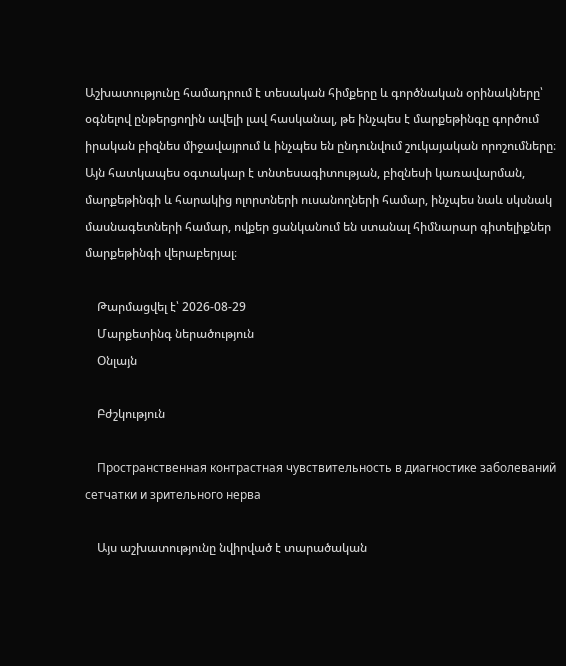Աշխատությունը համադրում է տեսական հիմքերը և գործնական օրինակները՝ օգնելով ընթերցողին ավելի լավ հասկանալ, թե ինչպես է մարքեթինգը գործում իրական բիզնես միջավայրում և ինչպես են ընդունվում շուկայական որոշումները։ Այն հատկապես օգտակար է տնտեսագիտության, բիզնեսի կառավարման, մարքեթինգի և հարակից ոլորտների ուսանողների համար, ինչպես նաև սկսնակ մասնագետների համար, ովքեր ցանկանում են ստանալ հիմնարար գիտելիքներ մարքեթինգի վերաբերյալ։

    Թարմացվել է՝ 2026-08-29
    Մարքետինգ ներածություն
    Օնլայն

    Բժշկություն

    Пространственная контрастная чувствительность в диагностике заболеваний сетчатки и зрительного нерва

    Այս աշխատությունը նվիրված է տարածական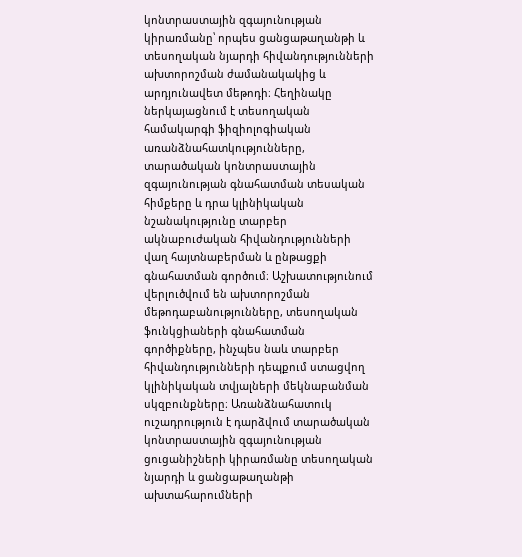կոնտրաստային զգայունության կիրառմանը՝ որպես ցանցաթաղանթի և տեսողական նյարդի հիվանդությունների ախտորոշման ժամանակակից և արդյունավետ մեթոդի։ Հեղինակը ներկայացնում է տեսողական համակարգի ֆիզիոլոգիական առանձնահատկությունները, տարածական կոնտրաստային զգայունության գնահատման տեսական հիմքերը և դրա կլինիկական նշանակությունը տարբեր ակնաբուժական հիվանդությունների վաղ հայտնաբերման և ընթացքի գնահատման գործում։ Աշխատությունում վերլուծվում են ախտորոշման մեթոդաբանությունները, տեսողական ֆունկցիաների գնահատման գործիքները, ինչպես նաև տարբեր հիվանդությունների դեպքում ստացվող կլինիկական տվյալների մեկնաբանման սկզբունքները։ Առանձնահատուկ ուշադրություն է դարձվում տարածական կոնտրաստային զգայունության ցուցանիշների կիրառմանը տեսողական նյարդի և ցանցաթաղանթի ախտահարումների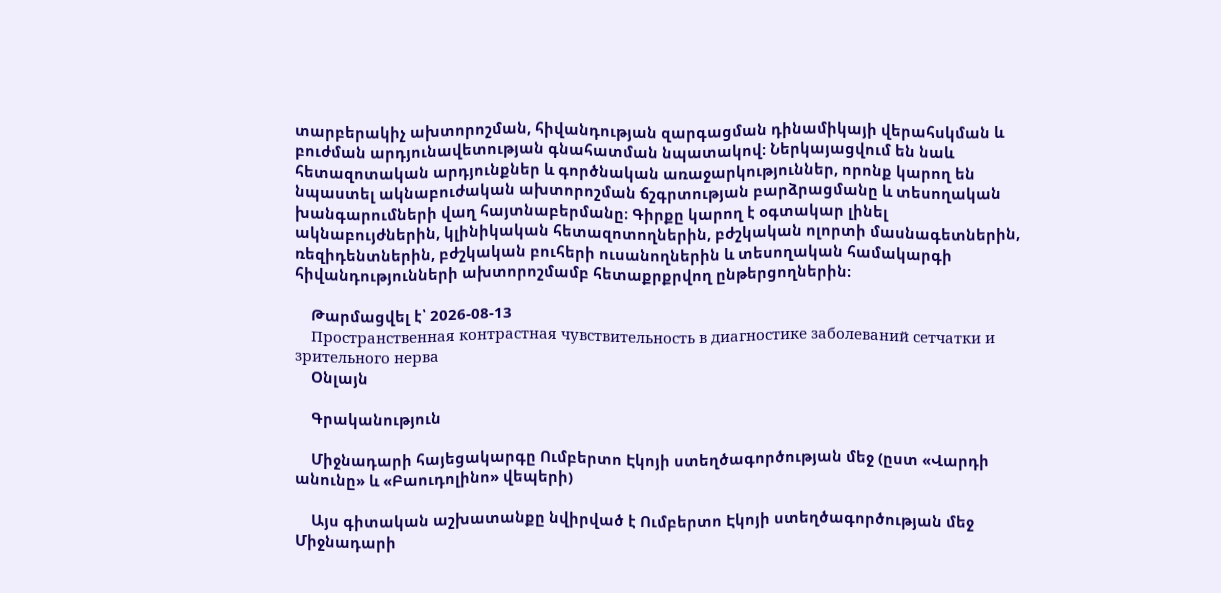տարբերակիչ ախտորոշման, հիվանդության զարգացման դինամիկայի վերահսկման և բուժման արդյունավետության գնահատման նպատակով։ Ներկայացվում են նաև հետազոտական արդյունքներ և գործնական առաջարկություններ, որոնք կարող են նպաստել ակնաբուժական ախտորոշման ճշգրտության բարձրացմանը և տեսողական խանգարումների վաղ հայտնաբերմանը։ Գիրքը կարող է օգտակար լինել ակնաբույժներին, կլինիկական հետազոտողներին, բժշկական ոլորտի մասնագետներին, ռեզիդենտներին, բժշկական բուհերի ուսանողներին և տեսողական համակարգի հիվանդությունների ախտորոշմամբ հետաքրքրվող ընթերցողներին։

    Թարմացվել է՝ 2026-08-13
    Пространственная контрастная чувствительность в диагностике заболеваний сетчатки и зрительного нерва
    Օնլայն

    Գրականություն

    Միջնադարի հայեցակարգը Ումբերտո Էկոյի ստեղծագործության մեջ (ըստ «Վարդի անունը» և «Բաուդոլինո» վեպերի)

    Այս գիտական աշխատանքը նվիրված է Ումբերտո Էկոյի ստեղծագործության մեջ Միջնադարի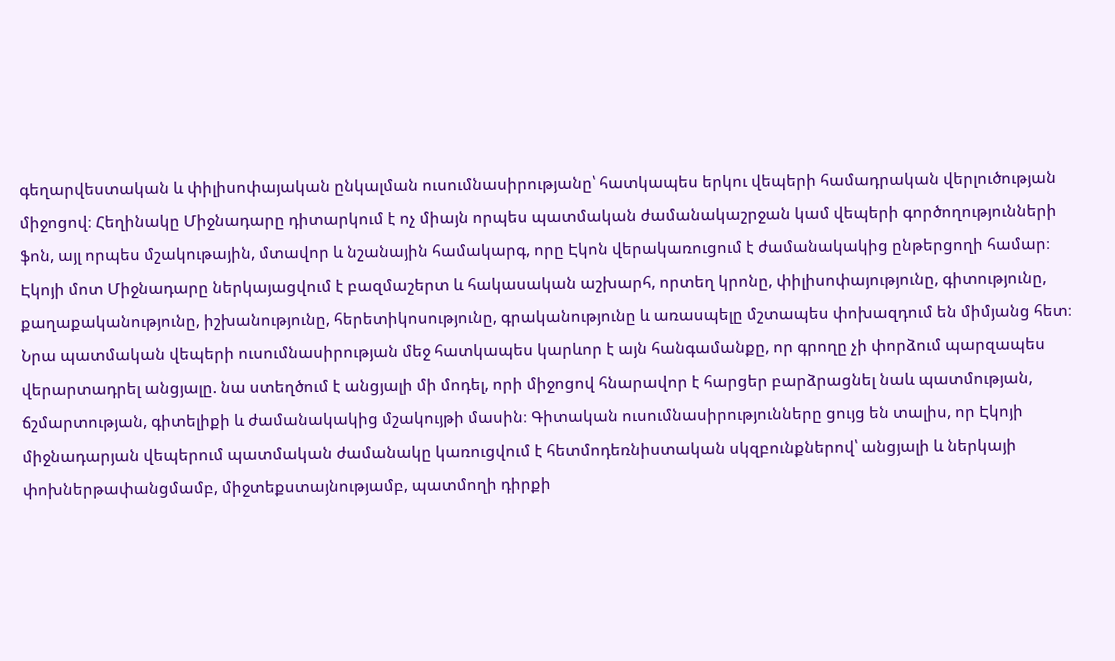գեղարվեստական և փիլիսոփայական ընկալման ուսումնասիրությանը՝ հատկապես երկու վեպերի համադրական վերլուծության միջոցով։ Հեղինակը Միջնադարը դիտարկում է ոչ միայն որպես պատմական ժամանակաշրջան կամ վեպերի գործողությունների ֆոն, այլ որպես մշակութային, մտավոր և նշանային համակարգ, որը Էկոն վերակառուցում է ժամանակակից ընթերցողի համար։ Էկոյի մոտ Միջնադարը ներկայացվում է բազմաշերտ և հակասական աշխարհ, որտեղ կրոնը, փիլիսոփայությունը, գիտությունը, քաղաքականությունը, իշխանությունը, հերետիկոսությունը, գրականությունը և առասպելը մշտապես փոխազդում են միմյանց հետ։ Նրա պատմական վեպերի ուսումնասիրության մեջ հատկապես կարևոր է այն հանգամանքը, որ գրողը չի փորձում պարզապես վերարտադրել անցյալը. նա ստեղծում է անցյալի մի մոդել, որի միջոցով հնարավոր է հարցեր բարձրացնել նաև պատմության, ճշմարտության, գիտելիքի և ժամանակակից մշակույթի մասին։ Գիտական ուսումնասիրությունները ցույց են տալիս, որ Էկոյի միջնադարյան վեպերում պատմական ժամանակը կառուցվում է հետմոդեռնիստական սկզբունքներով՝ անցյալի և ներկայի փոխներթափանցմամբ, միջտեքստայնությամբ, պատմողի դիրքի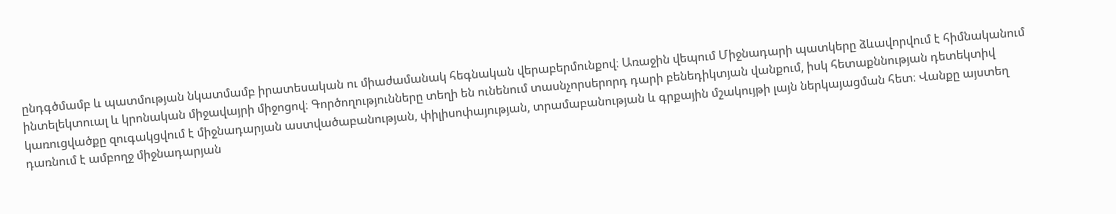ընդգծմամբ և պատմության նկատմամբ իրատեսական ու միաժամանակ հեգնական վերաբերմունքով։ Առաջին վեպում Միջնադարի պատկերը ձևավորվում է հիմնականում ինտելեկտուալ և կրոնական միջավայրի միջոցով։ Գործողությունները տեղի են ունենում տասնչորսերորդ դարի բենեդիկտյան վանքում, իսկ հետաքննության դետեկտիվ կառուցվածքը զուգակցվում է միջնադարյան աստվածաբանության, փիլիսոփայության, տրամաբանության և գրքային մշակույթի լայն ներկայացման հետ։ Վանքը այստեղ դառնում է ամբողջ միջնադարյան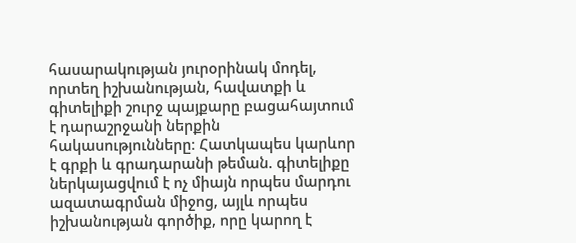հասարակության յուրօրինակ մոդել, որտեղ իշխանության, հավատքի և գիտելիքի շուրջ պայքարը բացահայտում է դարաշրջանի ներքին հակասությունները։ Հատկապես կարևոր է գրքի և գրադարանի թեման. գիտելիքը ներկայացվում է ոչ միայն որպես մարդու ազատագրման միջոց, այլև որպես իշխանության գործիք, որը կարող է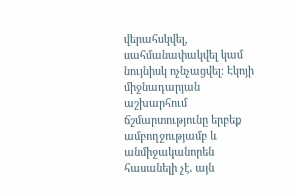վերահսկվել, սահմանափակվել կամ նույնիսկ ոչնչացվել։ Էկոյի միջնադարյան աշխարհում ճշմարտությունը երբեք ամբողջությամբ և անմիջականորեն հասանելի չէ․ այն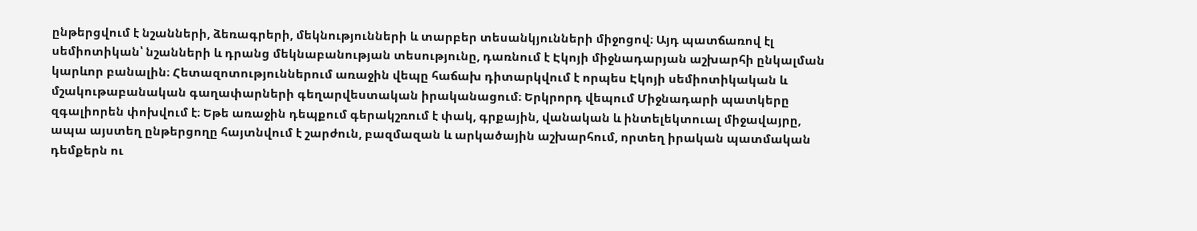ընթերցվում է նշանների, ձեռագրերի, մեկնությունների և տարբեր տեսանկյունների միջոցով։ Այդ պատճառով էլ սեմիոտիկան՝ նշանների և դրանց մեկնաբանության տեսությունը, դառնում է Էկոյի միջնադարյան աշխարհի ընկալման կարևոր բանալին։ Հետազոտություններում առաջին վեպը հաճախ դիտարկվում է որպես Էկոյի սեմիոտիկական և մշակութաբանական գաղափարների գեղարվեստական իրականացում։ Երկրորդ վեպում Միջնադարի պատկերը զգալիորեն փոխվում է։ Եթե առաջին դեպքում գերակշռում է փակ, գրքային, վանական և ինտելեկտուալ միջավայրը, ապա այստեղ ընթերցողը հայտնվում է շարժուն, բազմազան և արկածային աշխարհում, որտեղ իրական պատմական դեմքերն ու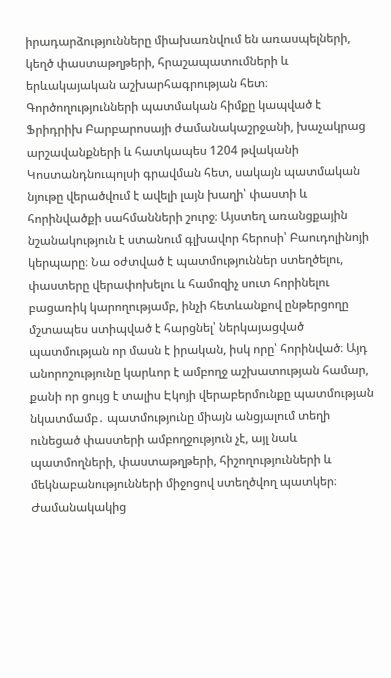իրադարձությունները միախառնվում են առասպելների, կեղծ փաստաթղթերի, հրաշապատումների և երևակայական աշխարհագրության հետ։ Գործողությունների պատմական հիմքը կապված է Ֆրիդրիխ Բարբարոսայի ժամանակաշրջանի, խաչակրաց արշավանքների և հատկապես 1204 թվականի Կոստանդնուպոլսի գրավման հետ, սակայն պատմական նյութը վերածվում է ավելի լայն խաղի՝ փաստի և հորինվածքի սահմանների շուրջ։ Այստեղ առանցքային նշանակություն է ստանում գլխավոր հերոսի՝ Բաուդոլինոյի կերպարը։ Նա օժտված է պատմություններ ստեղծելու, փաստերը վերափոխելու և համոզիչ սուտ հորինելու բացառիկ կարողությամբ, ինչի հետևանքով ընթերցողը մշտապես ստիպված է հարցնել՝ ներկայացված պատմության որ մասն է իրական, իսկ որը՝ հորինված։ Այդ անորոշությունը կարևոր է ամբողջ աշխատության համար, քանի որ ցույց է տալիս Էկոյի վերաբերմունքը պատմության նկատմամբ․ պատմությունը միայն անցյալում տեղի ունեցած փաստերի ամբողջություն չէ, այլ նաև պատմողների, փաստաթղթերի, հիշողությունների և մեկնաբանությունների միջոցով ստեղծվող պատկեր։ Ժամանակակից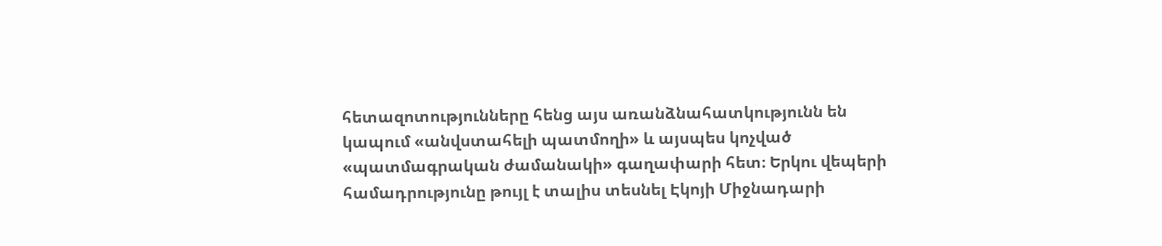հետազոտությունները հենց այս առանձնահատկությունն են կապում «անվստահելի պատմողի» և այսպես կոչված «պատմագրական ժամանակի» գաղափարի հետ։ Երկու վեպերի համադրությունը թույլ է տալիս տեսնել Էկոյի Միջնադարի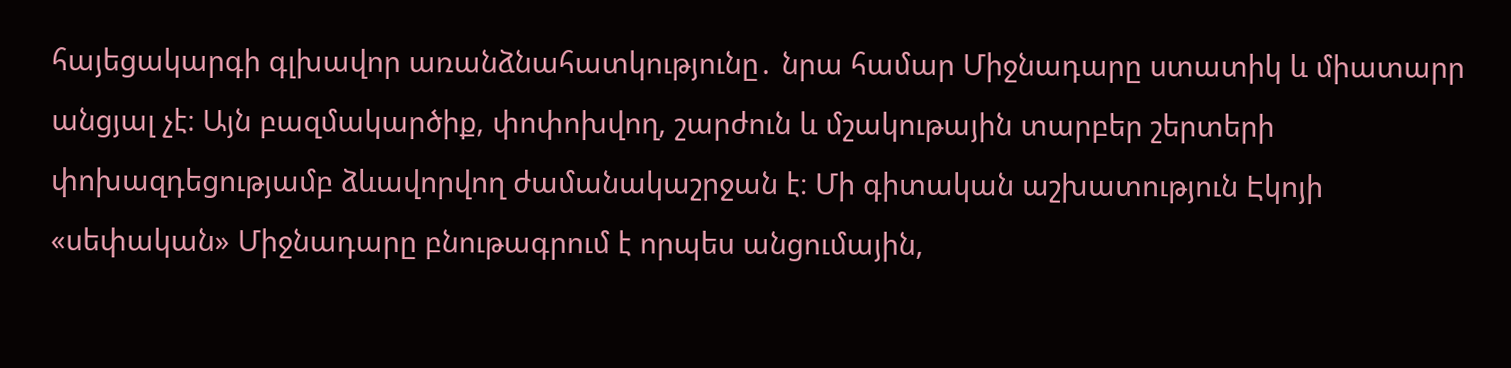հայեցակարգի գլխավոր առանձնահատկությունը․ նրա համար Միջնադարը ստատիկ և միատարր անցյալ չէ։ Այն բազմակարծիք, փոփոխվող, շարժուն և մշակութային տարբեր շերտերի փոխազդեցությամբ ձևավորվող ժամանակաշրջան է։ Մի գիտական աշխատություն Էկոյի «սեփական» Միջնադարը բնութագրում է որպես անցումային,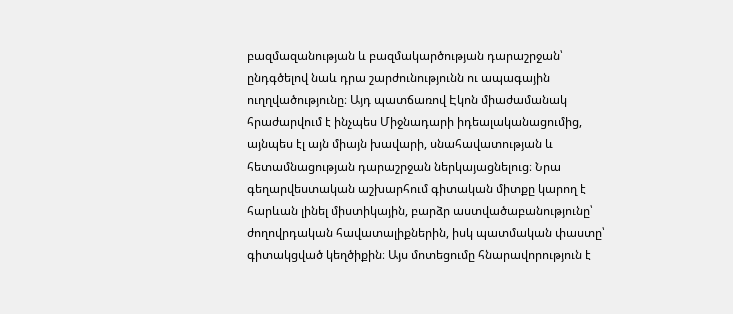բազմազանության և բազմակարծության դարաշրջան՝ ընդգծելով նաև դրա շարժունությունն ու ապագային ուղղվածությունը։ Այդ պատճառով Էկոն միաժամանակ հրաժարվում է ինչպես Միջնադարի իդեալականացումից, այնպես էլ այն միայն խավարի, սնահավատության և հետամնացության դարաշրջան ներկայացնելուց։ Նրա գեղարվեստական աշխարհում գիտական միտքը կարող է հարևան լինել միստիկային, բարձր աստվածաբանությունը՝ ժողովրդական հավատալիքներին, իսկ պատմական փաստը՝ գիտակցված կեղծիքին։ Այս մոտեցումը հնարավորություն է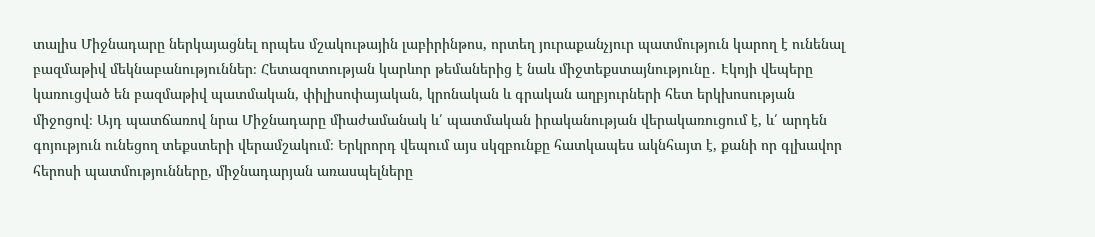տալիս Միջնադարը ներկայացնել որպես մշակութային լաբիրինթոս, որտեղ յուրաքանչյուր պատմություն կարող է ունենալ բազմաթիվ մեկնաբանություններ։ Հետազոտության կարևոր թեմաներից է նաև միջտեքստայնությունը․ Էկոյի վեպերը կառուցված են բազմաթիվ պատմական, փիլիսոփայական, կրոնական և գրական աղբյուրների հետ երկխոսության միջոցով։ Այդ պատճառով նրա Միջնադարը միաժամանակ և՛ պատմական իրականության վերակառուցում է, և՛ արդեն գոյություն ունեցող տեքստերի վերամշակում։ Երկրորդ վեպում այս սկզբունքը հատկապես ակնհայտ է, քանի որ գլխավոր հերոսի պատմությունները, միջնադարյան առասպելները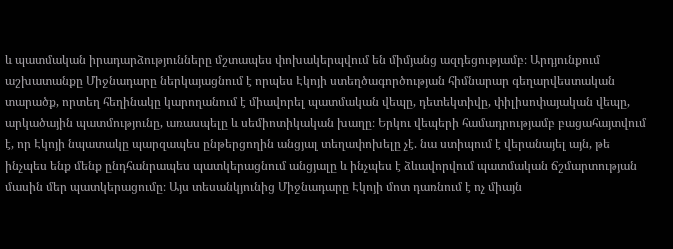և պատմական իրադարձությունները մշտապես փոխակերպվում են միմյանց ազդեցությամբ։ Արդյունքում աշխատանքը Միջնադարը ներկայացնում է որպես Էկոյի ստեղծագործության հիմնարար գեղարվեստական տարածք, որտեղ հեղինակը կարողանում է միավորել պատմական վեպը, դետեկտիվը, փիլիսոփայական վեպը, արկածային պատմությունը, առասպելը և սեմիոտիկական խաղը։ Երկու վեպերի համադրությամբ բացահայտվում է, որ Էկոյի նպատակը պարզապես ընթերցողին անցյալ տեղափոխելը չէ. նա ստիպում է վերանայել այն, թե ինչպես ենք մենք ընդհանրապես պատկերացնում անցյալը և ինչպես է ձևավորվում պատմական ճշմարտության մասին մեր պատկերացումը։ Այս տեսանկյունից Միջնադարը Էկոյի մոտ դառնում է ոչ միայն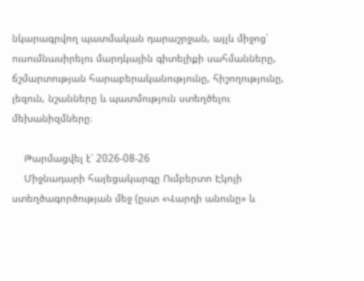նկարագրվող պատմական դարաշրջան, այլև միջոց՝ ուսումնասիրելու մարդկային գիտելիքի սահմանները, ճշմարտության հարաբերականությունը, հիշողությունը, լեզուն, նշանները և պատմություն ստեղծելու մեխանիզմները։

    Թարմացվել է՝ 2026-08-26
    Միջնադարի հայեցակարգը Ումբերտո Էկոյի ստեղծագործության մեջ (ըստ «Վարդի անունը» և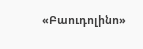«Բաուդոլինո»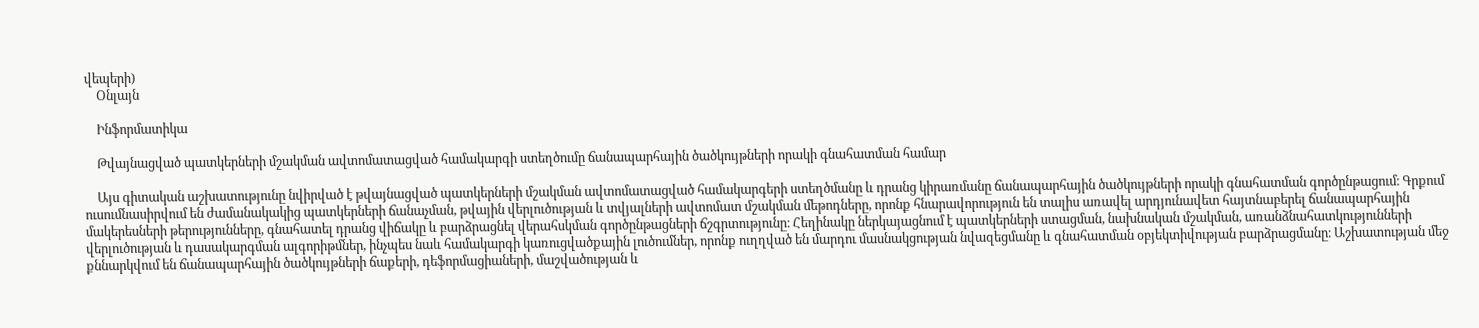վեպերի)
    Օնլայն

    Ինֆորմատիկա

    Թվայնացված պատկերների մշակման ավտոմատացված համակարգի ստեղծումը ճանապարհային ծածկույթների որակի գնահատման համար

    Այս գիտական աշխատությունը նվիրված է թվայնացված պատկերների մշակման ավտոմատացված համակարգերի ստեղծմանը և դրանց կիրառմանը ճանապարհային ծածկույթների որակի գնահատման գործընթացում։ Գրքում ուսումնասիրվում են ժամանակակից պատկերների ճանաչման, թվային վերլուծության և տվյալների ավտոմատ մշակման մեթոդները, որոնք հնարավորություն են տալիս առավել արդյունավետ հայտնաբերել ճանապարհային մակերեսների թերությունները, գնահատել դրանց վիճակը և բարձրացնել վերահսկման գործընթացների ճշգրտությունը։ Հեղինակը ներկայացնում է պատկերների ստացման, նախնական մշակման, առանձնահատկությունների վերլուծության և դասակարգման ալգորիթմներ, ինչպես նաև համակարգի կառուցվածքային լուծումներ, որոնք ուղղված են մարդու մասնակցության նվազեցմանը և գնահատման օբյեկտիվության բարձրացմանը։ Աշխատության մեջ քննարկվում են ճանապարհային ծածկույթների ճաքերի, դեֆորմացիաների, մաշվածության և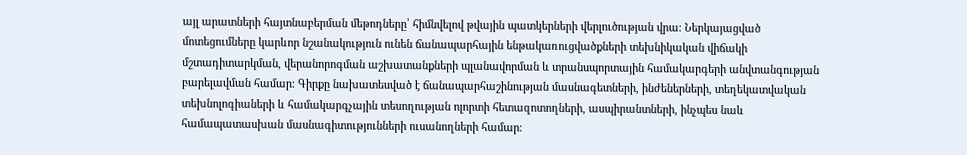այլ արատների հայտնաբերման մեթոդները՝ հիմնվելով թվային պատկերների վերլուծության վրա։ Ներկայացված մոտեցումները կարևոր նշանակություն ունեն ճանապարհային ենթակառուցվածքների տեխնիկական վիճակի մշտադիտարկման, վերանորոգման աշխատանքների պլանավորման և տրանսպորտային համակարգերի անվտանգության բարելավման համար։ Գիրքը նախատեսված է ճանապարհաշինության մասնագետների, ինժեներների, տեղեկատվական տեխնոլոգիաների և համակարգչային տեսողության ոլորտի հետազոտողների, ասպիրանտների, ինչպես նաև համապատասխան մասնագիտությունների ուսանողների համար։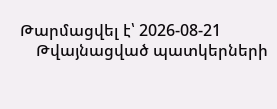Թարմացվել է՝ 2026-08-21
    Թվայնացված պատկերների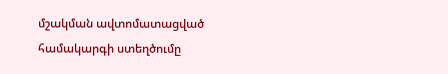մշակման ավտոմատացված համակարգի ստեղծումը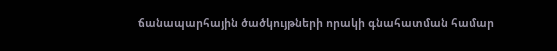ճանապարհային ծածկույթների որակի գնահատման համար